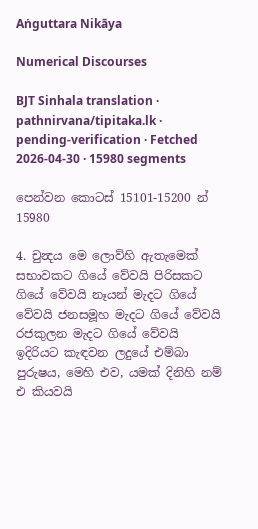Aṅguttara Nikāya

Numerical Discourses

BJT Sinhala translation · pathnirvana/tipitaka.lk · pending-verification · Fetched 2026-04-30 · 15980 segments

පෙන්වන කොටස් 15101-15200 න් 15980

4. චුන්‍දය මෙ ලොව්හි ඇතැමෙක් සභාවකට ගියේ වේවයි පිරිසකට ගියේ වේවයි නෑයන් මැදට ගියේ වේවයි ජනසමූහ මැදට ගියේ වේවයි රජකුලන මැදට ගියේ වේවයි ඉදිරියට කැඳවන ලදුයේ එම්බා පුරුෂය, මෙහි එව, යමක් දිනිහි නම් එ කියවයි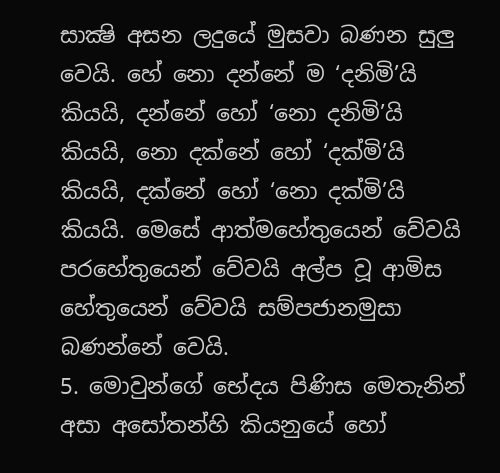සාක්‍ෂි අසන ලදුයේ මුසවා බණන සුලු වෙයි. හේ නො දන්නේ ම ‘දනිමි’යි කියයි, දන්නේ හෝ ‘නො දනිමි’යි කියයි, නො දක්නේ හෝ ‘දක්මි’යි කියයි, දක්නේ හෝ ‘නො දක්මි’යි කියයි. මෙසේ ආත්මහේතුයෙන් වේවයි පරහේතුයෙන් වේවයි අල්ප වූ ආමිස හේතුයෙන් වේවයි සම්පජානමුසා බණන්නේ වෙයි.
5. මොවුන්ගේ භේදය පිණිස මෙතැනින් අසා අසෝතන්හි කියනුයේ හෝ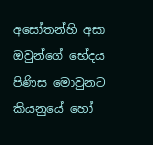අසෝතන්හි අසා ඔවුන්ගේ භේදය පිණිස මොවුනට කියනුයේ හෝ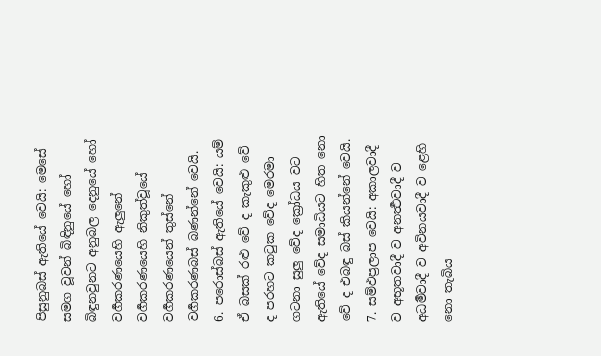පිසුනුබස් ඇතියේ වෙයි: මෙසේ සමග වූවන් බිඳිනුයේ හෝ බිඳුනවුනට අනුබල දෙනුයේ හෝ වර්‍ගකරණයෙහි ඇලුනේ වර්‍ගකරණයෙහි නිකුත්වූයේ වර්‍ගකරණයෙන් තුස්නේ වර්‍ගකරණබස් බණන්නේ වෙයි.
6. පරොස්බස් ඇතියේ වෙයි: යම් ඒ බසක් රළු වේ ද කැකුළු වේ ද පරහට කටුක වේද මෙරමා ගටනා සුලු වේද ක්‍රෝධය වට ඇතියේ වේද සමාධියට හිත නො වේ ද එබඳු බස් කියන්නේ වෙයි.
7. සම්ඵප්‍රලාප වෙයි: අකාලවාදී ව අභූතවාදී ව අනර්‍ත්‍ථවාදී ව අධර්‍මවාදී ව අවිනයවාදී ව ළෙහි නො තැබිය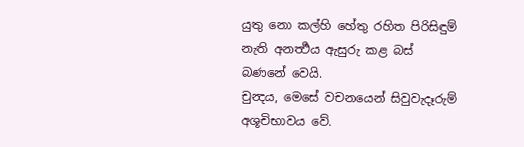යුතු නො කල්හි හේතු රහිත පිරිසිඳුම් නැති අනර්‍ත්‍ථය ඇසුරු කළ බස් බණනේ වෙයි.
චුන්‍දය, මෙසේ වචනයෙන් සිවුවැදෑරුම් අශූචිභාවය වේ.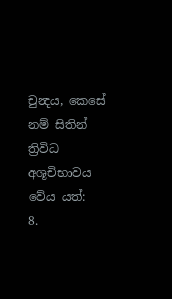චුන්‍දය, කෙසේ නම් සිතින් ත්‍රිවිධ අශූචිභාවය වේය යත්:
8.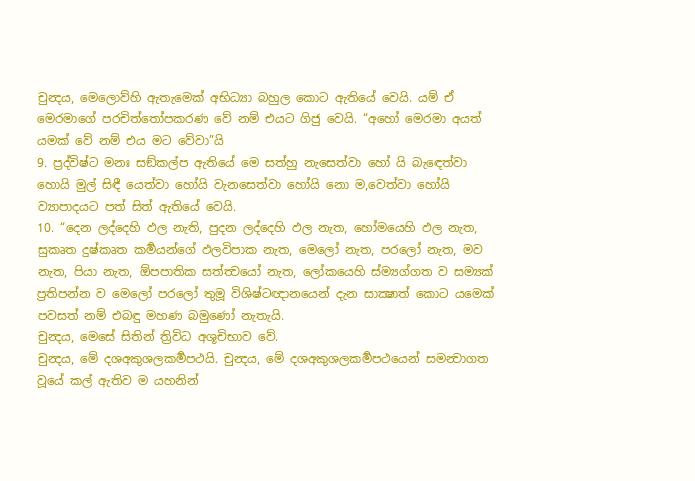චුන්‍දය, මෙලොව්හි ඇතැමෙක් අභිධ්‍යා බහුල කොට ඇතියේ වෙයි. යම් ඒ මෙරමාගේ පරචිත්තෝපකරණ වේ නම් එයට ගිජු වෙයි. “අහෝ මෙරමා අයත් යමක් වේ නම් එය මට වේවා”යි
9. ප්‍රද්විෂ්ට මනඃ සඞ්කල්ප ඇතියේ මෙ සත්හු නැසෙත්වා හෝ යි බැඳෙත්වා හොයි මුල් සිඳී යෙත්වා හෝයි වැනසෙත්වා හෝයි නො ම,වෙත්වා හෝයි ව්‍යාපාදයට පත් සිත් ඇතියේ වෙයි.
10. “දෙන ලද්දෙහි ඵල නැති, පුදන ලද්දෙහි ඵල නැත, හෝමයෙහි ඵල නැත, සුකෘත දුෂ්කෘත කර්‍මයන්ගේ ඵලවිපාක නැත, මෙලෝ නැත, පරලෝ නැත, මව නැත, පියා නැත, ඕපපාතික සත්ත්‍වයෝ නැත, ලෝකයෙහි ස්ම්‍යග්ගත ව සම්‍යක් ප්‍රතිපන්න ව මෙලෝ පරලෝ තුමූ විශිෂ්ටඥානයෙන් දැන සාක්‍ෂාත් කොට යමෙක් පවසත් නම් එබඳු මහණ බමුණෝ නැතැයි.
චුන්‍දය, මෙසේ සිතින් ත්‍රිවිධ අශූචිභාව වේ.
චුන්‍දය, මේ දශඅකුශලකර්‍මපථයි. චුන්‍දය, මේ දශඅකුශලකර්‍මපථයෙන් සමන්‍වාගත වූයේ කල් ඇතිව ම යහනින්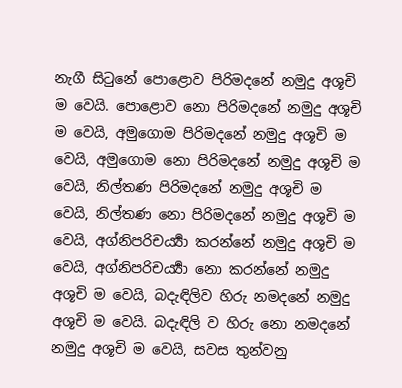නැගී සිටුනේ පොළොව පිරිමදනේ නමුදු අශූචි ම වෙයි. පොළොව නො පිරිමදනේ නමුදු අශූචි ම වෙයි, අමුගොම පිරිමදනේ නමුදු අශූචි ම වෙයි, අමුගොම නො පිරිමදනේ නමුදු අශූචි ම වෙයි, නිල්තණ පිරිමදනේ නමුදු අශූචි ම වෙයි, නිල්තණ නො පිරිමදනේ නමුදු අශූචි ම වෙයි, අග්නිපරිචර්‍ය්‍යා කරන්නේ නමුදු අශූචි ම වෙයි, අග්නිපරිචර්‍ය්‍යා නො කරන්නේ නමුදු අශූචි ම වෙයි, බදැඳිලිව හිරු නමදනේ නමුදු අශූචි ම වෙයි. බදැඳිලි ව හිරු නො නමදනේ නමුදු අශූචි ම වෙයි, සවස තුන්වනු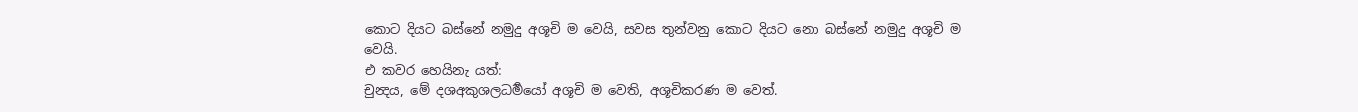කොට දියට බස්නේ නමුදු අශූචි ම වෙයි, සවස තුන්වනු කොට දියට නො බස්නේ නමුදු අශූචි ම වෙයි.
එ කවර හෙයිනැ යත්:
චුන්‍දය, මේ දශඅකුශලධර්‍මයෝ අශූචි ම වෙති, අශූචිකරණ ම වෙත්.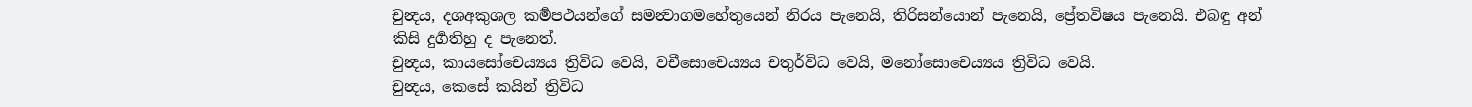චුන්‍දය, දශඅකුශල කර්‍මපථයන්ගේ සමන්‍වාගමහේතුයෙන් නිරය පැනෙයි, තිරිසන්යොන් පැනෙයි, ප්‍රේතවිෂය පැනෙයි. එබඳු අන් කිසි දුර්‍ගතිහු ද පැනෙත්.
චුන්‍දය, කායසෝචෙය්‍යය ත්‍රිවිධ වෙයි, වචීසොචෙය්‍යය චතුර්විධ වෙයි, මනෝසොචෙය්‍යය ත්‍රිවිධ වෙයි.
චුන්‍දය, කෙසේ කයින් ත්‍රිවිධ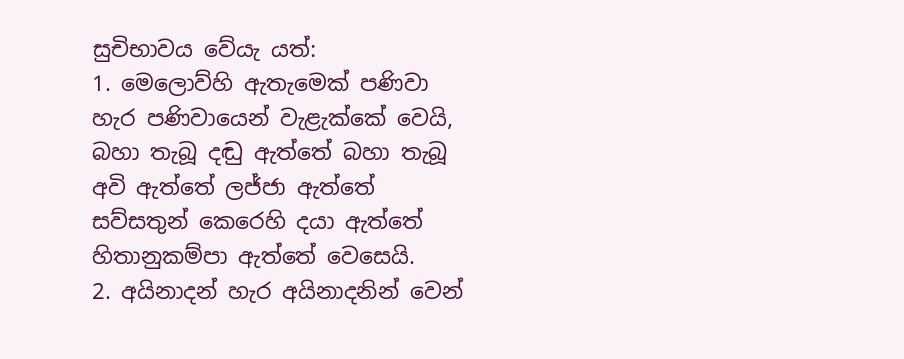සුචිභාවය වේයැ යත්:
1. මෙලොව්හි ඇතැමෙක් පණිවා හැර පණිවායෙන් වැළැක්කේ වෙයි, බහා තැබූ දඬු ඇත්තේ බහා තැබූ අවි ඇත්තේ ලජ්ජා ඇත්තේ සව්සතුන් කෙරෙහි දයා ඇත්තේ හිතානුකම්පා ඇත්තේ වෙසෙයි.
2. අයිනාදන් හැර අයිනාදනින් වෙන්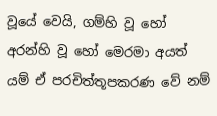වූයේ වෙයි, ගම්හි වූ හෝ අරන්හි වූ හෝ මෙරමා අයත් යම් ඒ පරචිත්තූපකරණ වේ නම්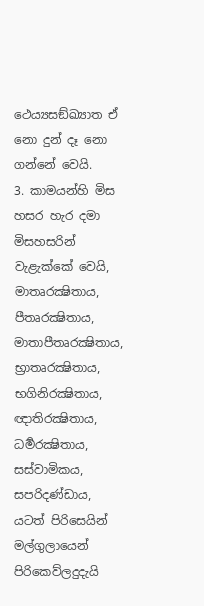ථෙය්‍යසඞ්ඛ්‍යාත ඒ නො දුන් දෑ නො ගන්නේ වෙයි.
3. කාමයන්හි මිස හසර හැර දමා මිසහසරින් වැළැක්කේ වෙයි, මාතෘරක්‍ෂිතාය, පීතෘරක්‍ෂිතාය, මාතාපීතෘරක්‍ෂිතාය, භ්‍රාතෘරක්‍ෂිතාය, භගිනිරක්‍ෂිතාය, ඥාතිරක්‍ෂිතාය, ධර්‍මරක්‍ෂිතාය, සස්වාමිකය, සපරිදණ්ඩාය, යටත් පිරිසෙයින් මල්ගුලායෙන් පිරිකෙව්ලදුදැයි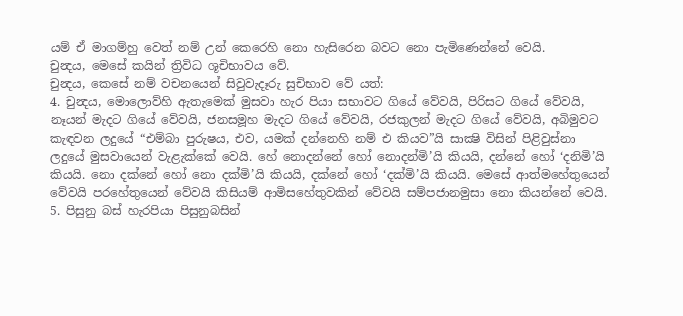යම් ඒ මාගම්හු වෙත් නම් උන් කෙරෙහි නො හැසිරෙන බවට නො පැමිණෙන්නේ වෙයි.
චුන්‍දය, මෙසේ කයින් ත්‍රිවිධ ශූචිභාවය වේ.
චුන්‍දය, කෙසේ නම් වචනයෙන් සිවුවැදෑරු සුචිභාව වේ යත්:
4. චුන්‍දය, මොලොව්හි ඇතැමෙක් මුසවා හැර පියා සභාවට ගියේ වේවයි, පිරිසට ගියේ වේවයි, නෑයන් මැදට ගියේ වේවයි, ජනසමූහ මැදට ගියේ වේවයි, රජකුලන් මැදට ගියේ වේවයි, අබිමුවට කැඳවන ලදුයේ “එම්බා පුරුෂය, එව, යමක් දන්නෙහි නම් එ කියව”යි සාක්‍ෂි විසින් පිළිවුස්නා ලදුයේ මුසවායෙන් වැළැක්කේ වෙයි. හේ නොදන්නේ හෝ නොදන්මි’යි කියයි, දන්නේ හෝ ‘දනිමි’යි කියයි. නො දක්නේ හෝ නො දක්මි’යි කියයි, දක්නේ හෝ ‘දක්මි’යි කියයි. මෙසේ ආත්මහේතුයෙන් වේවයි පරහේතුයෙන් වේවයි කිසියම් ආමිසහේතුවකින් වේවයි සම්පජානමුසා නො කියන්නේ වෙයි.
5. පිසුනු බස් හැරපියා පිසුනුබසින්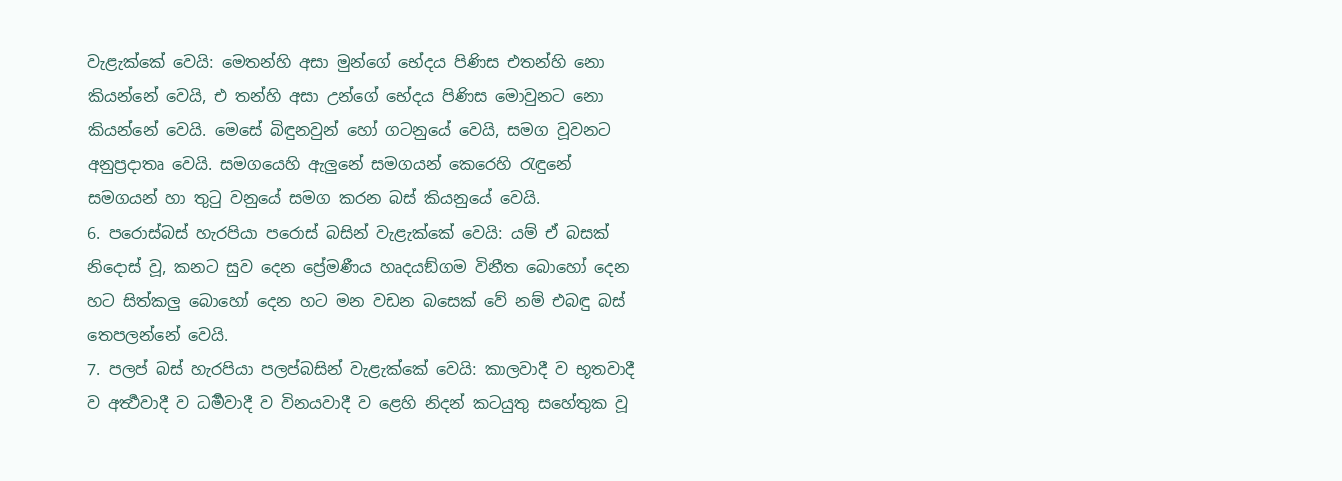වැළැක්කේ වෙයි: මෙතන්හි අසා මුන්ගේ භේදය පිණිස එතන්හි නො කියන්නේ වෙයි, එ තන්හි අසා උන්ගේ භේදය පිණිස මොවුනට නො කියන්නේ වෙයි. මෙසේ බිඳුනවුන් හෝ ගටනුයේ වෙයි, සමග වූවනට අනුප්‍රදාතෘ වෙයි. සමගයෙහි ඇලුනේ සමගයන් කෙරෙහි රැඳුනේ සමගයන් හා තුටු වනුයේ සමග කරන බස් කියනුයේ වෙයි.
6. පරොස්බස් හැරපියා පරොස් බසින් වැළැක්කේ වෙයි: යම් ඒ බසක් නිදොස් වූ, කනට සුව දෙන ප්‍රේමණීය හෘදයඞ්ගම විනීත බොහෝ දෙන හට සිත්කලු බොහෝ දෙන හට මන වඩන බසෙක් වේ නම් එබඳු බස් තෙපලන්නේ වෙයි.
7. පලප් බස් හැරපියා පලප්බසින් වැළැක්කේ වෙයි: කාලවාදී ව භූතවාදී ව අර්‍ත්‍ථවාදී ව ධර්‍මවාදී ව විනයවාදී ව ළෙහි නිදන් කටයුතු සහේතුක වූ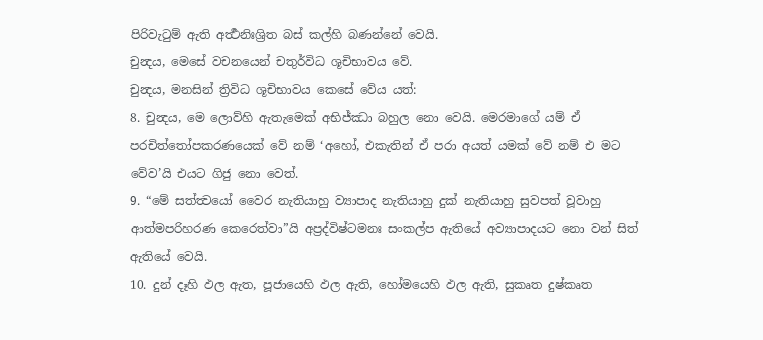පිරිවැටුම් ඇති අර්‍ත්‍ථනිඃශ්‍රිත බස් කල්හි බණන්නේ වෙයි.
චුන්‍දය, මෙසේ වචනයෙන් චතුර්විධ ශූචිභාවය වේ.
චුන්‍දය, මනසින් ත්‍රිවිධ ශූචිභාවය කෙසේ වේය යත්:
8. චුන්‍දය, මෙ ලොව්හි ඇතැමෙක් අභිජ්ඣා බහුල නො වෙයි. මෙරමාගේ යම් ඒ පරචිත්තෝපකරණයෙක් වේ නම් ‘අහෝ, එකැතින් ඒ පරා අයත් යමක් වේ නම් එ මට වේව’යි එයට ගිජු නො වෙත්.
9. “මේ සත්ත්‍වයෝ වෛර නැතියාහු ව්‍යාපාද නැතියාහු දුක් නැතියාහු සුවපත් වූවාහු ආත්මපරිහරණ කෙරෙත්වා”යි අප්‍රද්විෂ්ටමනඃ සංකල්ප ඇතියේ අව්‍යාපාදයට නො වන් සිත් ඇතියේ වෙයි.
10. දුන් දෑහි ඵල ඇත, පූජායෙහි ඵල ඇති, හෝමයෙහි ඵල ඇති, සුකෘත දුෂ්කෘත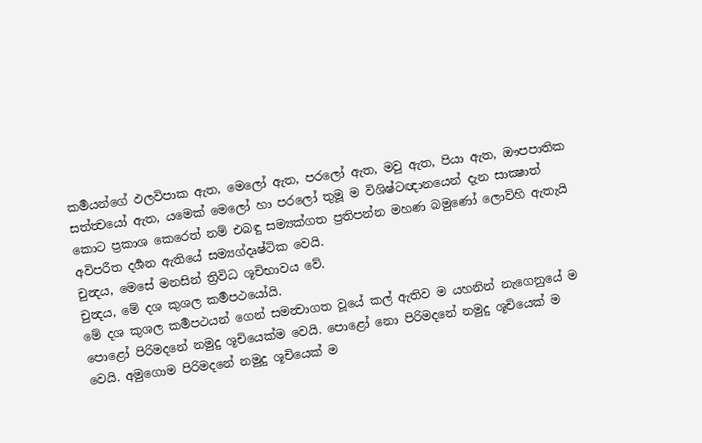කර්‍මයන්ගේ ඵලවිපාක ඇත, මෙලෝ ඇත, පරලෝ ඇත, මවු ඇත, පියා ඇත, ඖපපාතික සත්ත්‍වයෝ ඇත, යමෙක් මෙලෝ හා පරලෝ තුමූ ම විශිෂ්ටඥානයෙන් දැන සාක්‍ෂාත් කොට ප්‍රකාශ කෙරෙත් නම් එබඳු සම්‍යක්ගත ප්‍රතිපන්න මහණ බමුණෝ ලොව්හි ඇතැයි අවිපරීත දර්‍ශන ඇතියේ සම්‍යග්දෘෂ්ටික වෙයි.
චුන්‍දය, මෙසේ මනසින් ත්‍රිවිධ ශූචිභාවය වේ.
චුන්‍දය, මේ දශ කුශල කර්‍මපථයෝයි.
මේ දශ කුශල කර්‍මපථයන් ගෙන් සමන්‍වාගත වූයේ කල් ඇතිව ම යහනින් නැගෙනුයේ ම පොළෝ පිරිමදනේ නමුදු ශූචියෙක්ම වෙයි. පොළෝ නො පිරිමදනේ නමුදු ශූචියෙක් ම වෙයි. අමුගොම පිරිමදනේ නමුදු ශූචියෙක් ම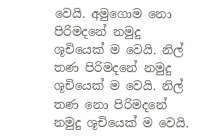වෙයි. අමුගොම නො පිරිමදනේ නමුදු ශූචියෙක් ම වෙයි. නිල් තණ පිරිමදනේ නමුදු ශූචියෙක් ම වෙයි. නිල් තණ නො පිරිමදනේ නමුදු ශූචියෙක් ම වෙයි.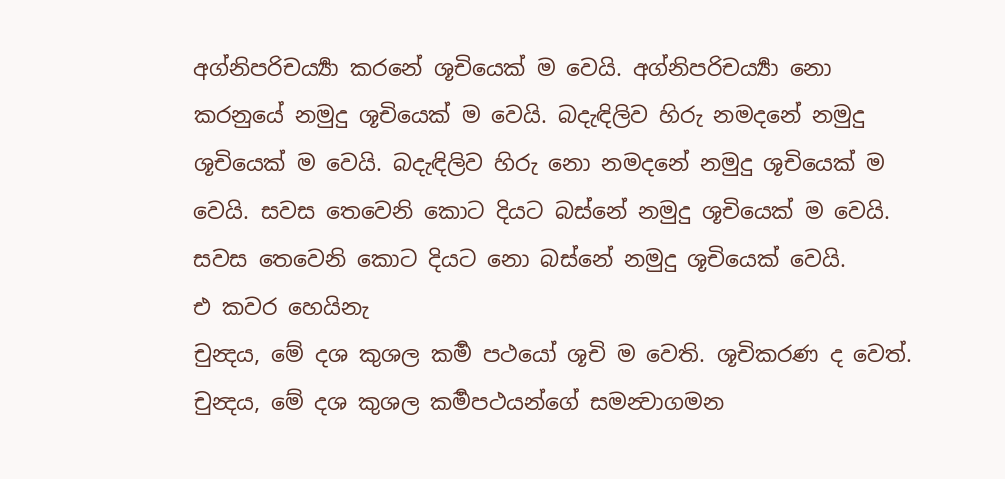අග්නිපරිචර්‍ය්‍යා කරනේ ශූචියෙක් ම වෙයි. අග්නිපරිචර්‍ය්‍යා නො කරනුයේ නමුදු ශූචියෙක් ම වෙයි. බදැඳිලිව හිරු නමදනේ නමුදු ශූචියෙක් ම වෙයි. බදැඳිලිව හිරු නො නමදනේ නමුදු ශූචියෙක් ම වෙයි. සවස තෙවෙනි කොට දියට බස්නේ නමුදු ශූචියෙක් ම වෙයි. සවස තෙවෙනි කොට දියට නො බස්නේ නමුදු ශූචියෙක් වෙයි.
එ කවර හෙයිනැ
චුන්‍දය, මේ දශ කුශල කර්‍ම පථයෝ ශූචි ම වෙති. ශූචිකරණ ද වෙත්. චුන්‍දය, මේ දශ කුශල කර්‍මපථයන්ගේ සමන්‍වාගමන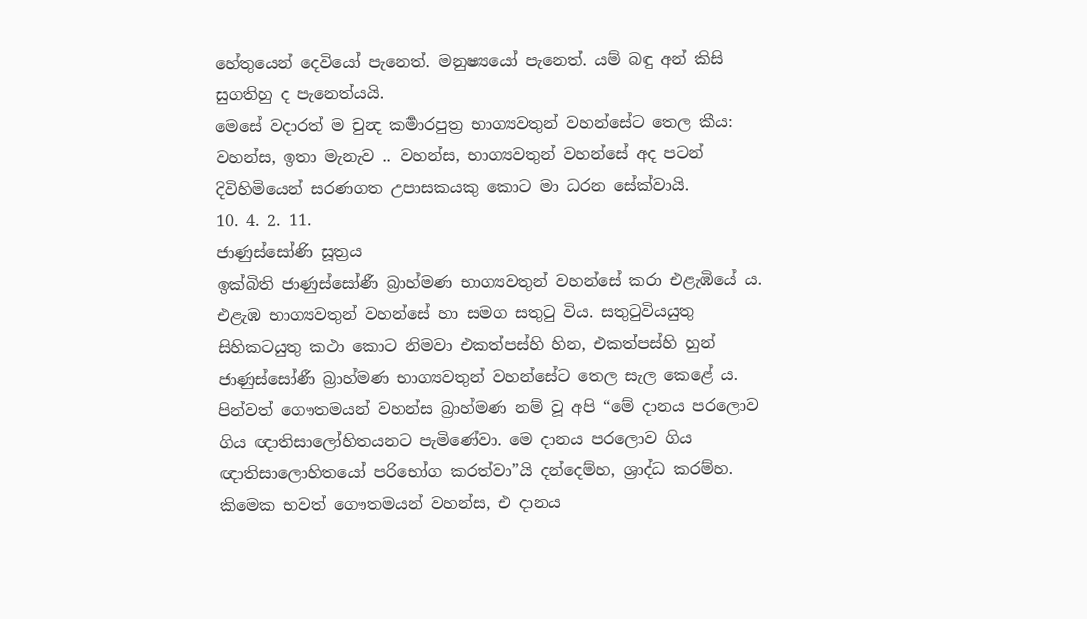හේතුයෙන් දෙවියෝ පැනෙත්. මනුෂ්‍යයෝ පැනෙත්. යම් බඳු අන් කිසි සුගතිහු ද පැනෙත්යයි.
මෙසේ වදාරත් ම චුන්‍ද කර්‍මාරපුත්‍ර භාග්‍යවතුන් වහන්සේට තෙල කීය:
වහන්ස, ඉතා මැනැව .. වහන්ස, භාග්‍යවතුන් වහන්සේ අද පටන් දිවිහිමියෙන් සරණගත උපාසකයකු කොට මා ධරන සේක්වායි.
10. 4. 2. 11.
ජාණුස්සෝණි සූත්‍රය
ඉක්බිති ජාණුස්සෝණී බ්‍රාහ්මණ භාග්‍යවතුන් වහන්සේ කරා එළැඹියේ ය. එළැඹ භාග්‍යවතුන් වහන්සේ හා සමග සතුටු විය. සතුටුවියයුතු සිහිකටයුතු කථා කොට නිමවා එකත්පස්හි හින, එකත්පස්හි හුන් ජාණුස්සෝණී බ්‍රාහ්මණ භාග්‍යවතුන් වහන්සේට තෙල සැල කෙළේ ය.
පින්වත් ගෞතමයන් වහන්ස බ්‍රාහ්මණ නම් වූ අපි “මේ දානය පරලොව ගිය ඥාතිසාලෝහිතයනට පැමිණේවා. මෙ දානය පරලොව ගිය ඥාතිසාලොහිතයෝ පරිභෝග කරත්වා”යි දන්දෙම්හ, ශ්‍රාද්ධ කරම්හ. කිමෙක භවත් ගෞතමයන් වහන්ස, එ දානය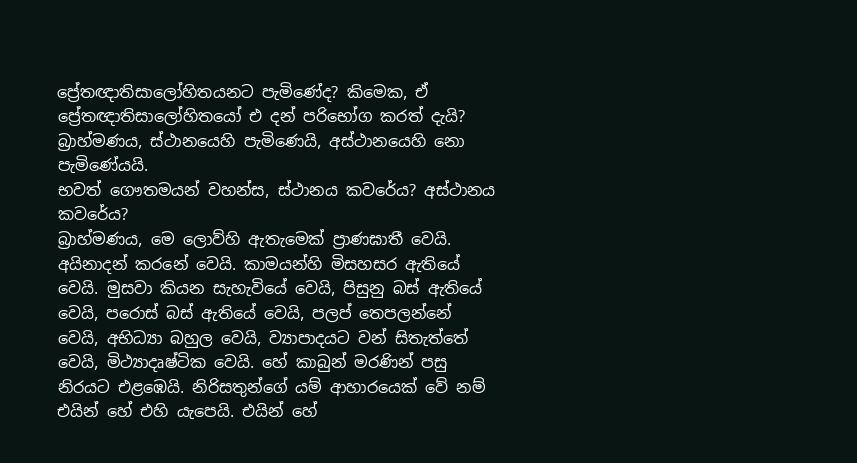ප්‍රේතඥාතිසාලෝහිතයනට පැමිණේද? කිමෙක, ඒ ප්‍රේතඥාතිසාලෝහිතයෝ එ දන් පරිභෝග කරත් දැයි?
බ්‍රාහ්මණය, ස්ථානයෙහි පැමිණෙයි, අස්ථානයෙහි නො පැමිණේයයි.
භවත් ගෞතමයන් වහන්ස, ස්ථානය කවරේය? අස්ථානය කවරේය?
බ්‍රාහ්මණය, මෙ ලොව්හි ඇතැමෙක් ප්‍රාණඝාතී වෙයි. අයිනාදන් කරනේ වෙයි. කාමයන්හි මිසහසර ඇතියේ වෙයි. මුසවා කියන සැහැවියේ වෙයි, පිසුනු බස් ඇතියේ වෙයි, පරොස් බස් ඇතියේ වෙයි, පලප් තෙපලන්නේ වෙයි, අභිධ්‍යා බහුල වෙයි, ව්‍යාපාදයට වන් සිතැත්තේ වෙයි, මිථ්‍යාදෘෂ්ටික වෙයි. හේ කාබුන් මරණින් පසු නිරයට එළඹෙයි. නිරිසතුන්ගේ යම් ආහාරයෙක් වේ නම් එයින් හේ එහි යැපෙයි. එයින් හේ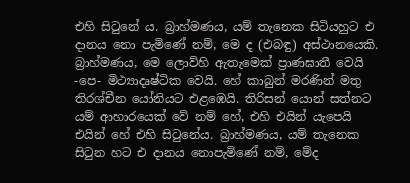එහි සිටුනේ ය. බ්‍රාහ්මණය, යම් තැනෙක සිටියහුට එ දානය නො පැමිණේ නම්, මෙ ද (එබඳු) අස්ථානයෙකි.
බ්‍රාහ්මණය, මෙ ලොව්හි ඇතැමෙක් ප්‍රාණඝාතී වෙයි -පෙ- මිථ්‍යාදෘෂ්ටික වෙයි. හේ කාබුන් මරණින් මතු තිරශ්චීන යෝනියට එළඹෙයි. තිරිසන් යොන් සත්නට යම් ආහාරයෙක් වේ නම් හේ, එහි එයින් යැපෙයි එයින් හේ එහි සිටුනේය. බ්‍රාහ්මණය, යම් තැනෙක සිටුන හට එ දානය නොපැමිණේ නම්, මේද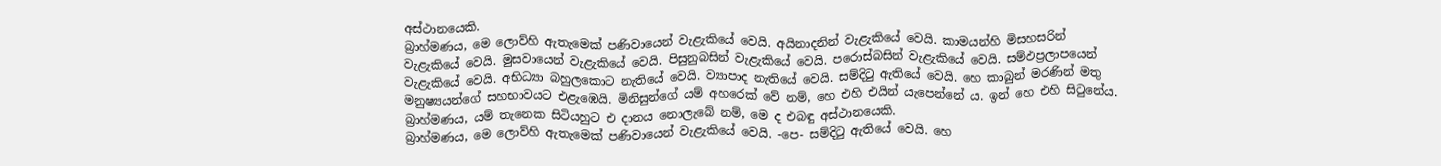අස්ථානයෙකි.
බ්‍රාහ්මණය, මෙ ලොව්හි ඇතැමෙක් පණිවායෙන් වැළැකියේ වෙයි. අයිනාදනින් වැළැකියේ වෙයි. කාමයන්හි මිසහසරින් වැළැකියේ වෙයි. මුසවායෙන් වැළැකියේ වෙයි. පිසුනුබසින් වැළැකියේ වෙයි. පරොස්බසින් වැළැකියේ වෙයි. සම්ඵප්‍රලාපයෙන් වැළැකියේ වෙයි. අභිධ්‍යා බහුලකොට නැතියේ වෙයි. ව්‍යාපාද නැතියේ වෙයි. සම්දිටු ඇතියේ වෙයි. හෙ කාබුන් මරණින් මතු මනුෂ්‍යයන්ගේ සහභාවයට එළැඹෙයි. මිනිසුන්ගේ යම් අහරෙක් වේ නම්, හෙ එහි එයින් යැපෙන්නේ ය. ඉන් හෙ එහි සිටුනේය. බ්‍රාහ්මණය, යම් තැනෙක සිටියහුට එ දානය නොලැබේ නම්, මෙ ද එබඳු අස්ථානයෙකි.
බ්‍රාහ්මණය, මෙ ලොව්හි ඇතැමෙක් පණිවායෙන් වැළැකියේ වෙයි. -පෙ- සම්දිටු ඇතියේ වෙයි. හෙ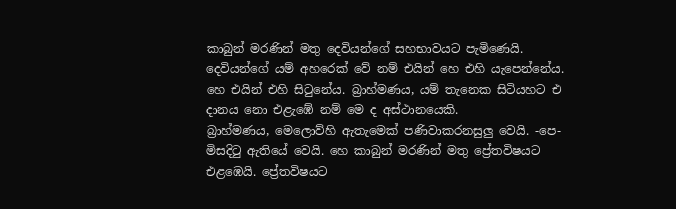කාබුන් මරණින් මතු දෙවියන්ගේ සහභාවයට පැමිණෙයි. දෙවියන්ගේ යම් අහරෙක් වේ නම් එයින් හෙ එහි යැපෙන්නේය. හෙ එයින් එහි සිටුනේය. බ්‍රාහ්මණය, යම් තැනෙක සිටියහට එ දානය නො එළැඹේ නම් මෙ ද අස්ථානයෙකි.
බ්‍රාහ්මණය, මෙලොව්හි ඇතැමෙක් පණිවාකරනසුලු වෙයි. -පෙ- මිසදිටු ඇතියේ වෙයි. හෙ කාබුන් මරණින් මතු ප්‍රේතවිෂයට එළඹෙයි. ප්‍රේතවිෂයට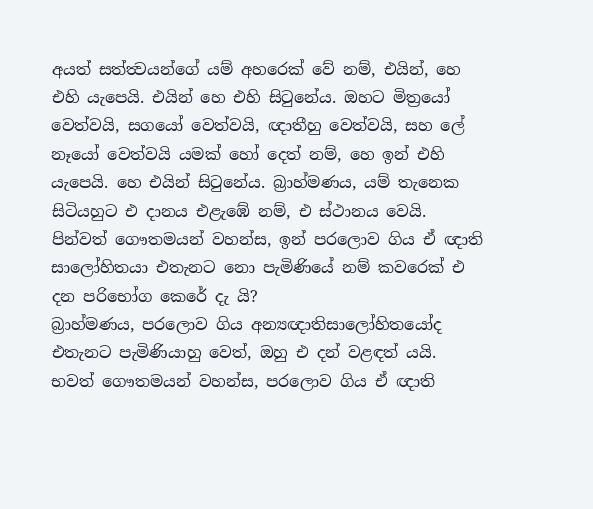අයත් සත්ත්‍වයන්ගේ යම් අහරෙක් වේ නම්, එයින්, හෙ එහි යැපෙයි. එයින් හෙ එහි සිටුනේය. ඔහට මිත්‍රයෝ වෙත්වයි, සගයෝ වෙත්වයි, ඥාතීහු වෙත්වයි, සහ ලේ නෑයෝ වෙත්වයි යමක් හෝ දෙත් නම්, හෙ ඉන් එහි යැපෙයි. හෙ එයින් සිටුනේය. බ්‍රාහ්මණය, යම් තැනෙක සිටියහුට එ දානය එළැඹේ නම්, එ ස්ථානය වෙයි.
පින්වත් ගෞතමයන් වහන්ස, ඉන් පරලොව ගිය ඒ ඥාති සාලෝහිතයා එතැනට නො පැමිණියේ නම් කවරෙක් එ දන පරිභෝග කෙරේ දැ යි?
බ්‍රාහ්මණය, පරලොව ගිය අන්‍යඥාතිසාලෝහිතයෝද එතැනට පැමිණියාහු වෙත්, ඔහු එ දන් වළඳත් යයි.
භවත් ගෞතමයන් වහන්ස, පරලොව ගිය ඒ ඥාති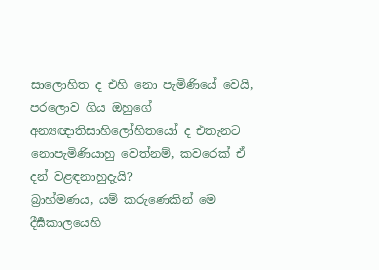සාලොහිත ද එහි නො පැමිණියේ වෙයි, පරලොව ගිය ඔහුගේ අන්‍යඥාතිසාහිලෝහිතයෝ ද එතැනට නොපැමිණියාහු වෙත්නම්, කවරෙක් ඒ දන් වළඳනාහුදැයි?
බ්‍රාහ්මණය, යම් කරුණෙකින් මෙ දීර්‍ඝකාලයෙහි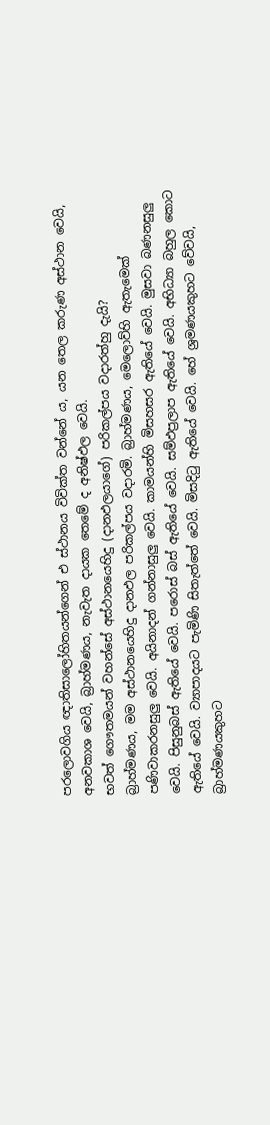පරලොවගිය ඥාතිසාලෝහිතයන්ගෙන් එ ස්ථානය විවික්ත වන්නේ ය, යන තෙල කරුණ අස්ථාන වෙයි, අනවකාශ වෙයි, බ්‍රාහ්මණය, නැවැත දායක තෙමේ ද අනිෂ්ඵල වෙයි.
භවත් ගෞතමයන් වහන්සේ අස්ථානයෙහිදු (දානඵලයාගේ) පරිකල්පය වදාරත්හු දැයි?
බ්‍රාහ්මණය, මම අස්ථානයෙහිදු දානඵල පරිකල්පය වදාරමි. බ්‍රාහ්මණය, මෙලොව්හි ඇතැමෙක් පණිවාකරනසුලු වෙයි. අයිනාදන් ගන්නාසුලු වෙයි. කාමයන්හි මිසහසර ඇතියේ වෙයි. මුසවා බණනසුලු වෙයි. පිසුනුබස් ඇතියේ වෙයි. පරොස් බස් ඇතියේ වෙයි. සම්ඵප්‍රලාප ඇතියේ වෙයි. අභිධ්‍යා බහුල කොට ඇතියේ වෙයි. ව්‍යාපාදයට පැමිණි සිතැත්තේ වෙයි. මිසදිටු ඇතියේ වෙයි. හේ ශ්‍රමණයකුහට වේවයි, බ්‍රාහ්මණයකුහට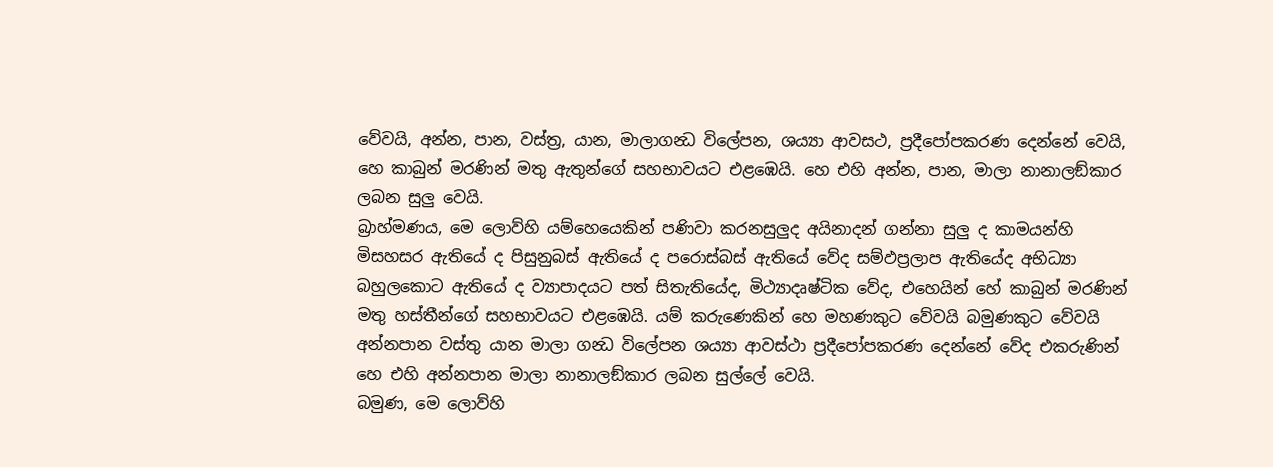වේවයි, අන්න, පාන, වස්ත්‍ර, යාන, මාලාගන්‍ධ විලේපන, ශය්‍යා ආවසථ, ප්‍රදීපෝපකරණ දෙන්නේ වෙයි, හෙ කාබුන් මරණින් මතු ඇතුන්ගේ සහභාවයට එළඹෙයි. හෙ එහි අන්න, පාන, මාලා නානාලඞ්කාර ලබන සුලු වෙයි.
බ්‍රාහ්මණය, මෙ ලොව්හි යම්හෙයෙකින් පණිවා කරනසුලුද අයිනාදන් ගන්නා සුලු ද කාමයන්හි මිසහසර ඇතියේ ද පිසුනුබස් ඇතියේ ද පරොස්බස් ඇතියේ වේද සම්ඵප්‍රලාප ඇතියේද අභිධ්‍යා බහුලකොට ඇතියේ ද ව්‍යාපාදයට පත් සිතැතියේද, මිථ්‍යාදෘෂ්ටික වේද, එහෙයින් හේ කාබුන් මරණින් මතු හස්තීන්ගේ සහභාවයට එළඹෙයි. යම් කරුණෙකින් හෙ මහණකුට වේවයි බමුණකුට වේවයි අන්නපාන වස්තු යාන මාලා ගන්‍ධ විලේපන ශය්‍යා ආවස්ථා ප්‍රදීපෝපකරණ දෙන්නේ වේද එකරුණින් හෙ එහි අන්නපාන මාලා නානාලඞ්කාර ලබන සුල්ලේ වෙයි.
බමුණ, මෙ ලොව්හි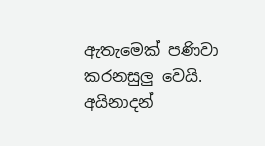ඇතැමෙක් පණිවා කරනසුලු වෙයි. අයිනාදන්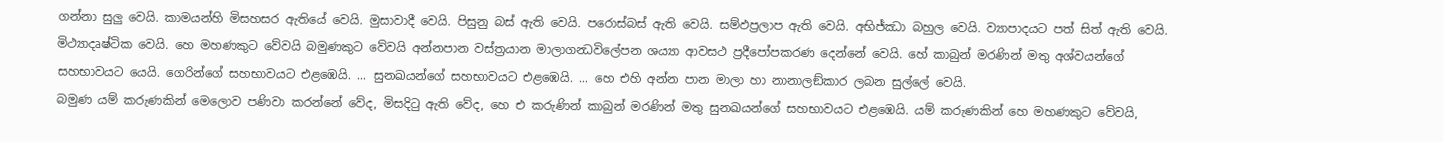ගන්නා සුලු වෙයි. කාමයන්හි මිසහසර ඇතියේ වෙයි. මුසාවාදී වෙයි. පිසුනු බස් ඇති වෙයි. පරොස්බස් ඇති වෙයි. සම්ඵප්‍රලාප ඇති වෙයි. අභිජ්ඣා බහුල වෙයි. ව්‍යාපාදයට පත් සිත් ඇති වෙයි. මිථ්‍යාදෘෂ්ටික වෙයි. හෙ මහණකුට වේවයි බමුණකුට වේවයි අන්නපාන වස්ත්‍රයාන මාලාගන්‍ධවිලේපන ශය්‍යා ආවසථ ප්‍රදීපෝපකරණ දෙන්නේ වෙයි. හේ කාබුන් මරණින් මතු අශ්වයන්ගේ සහභාවයට යෙයි. ගෙරින්ගේ සහභාවයට එළඹෙයි. ... සුනඛයන්ගේ සහභාවයට එළඹෙයි. ... හෙ එහි අන්න පාන මාලා හා නානාලඞ්කාර ලබන සුල්ලේ වෙයි.
බමුණ යම් කරුණකින් මෙලොව පණිවා කරන්නේ වේද, මිසදිටු ඇති වේද, හෙ එ කරුණින් කාබුන් මරණින් මතු සුනඛයන්ගේ සහභාවයට එළඹෙයි. යම් කරුණකින් හෙ මහණකුට වේවයි,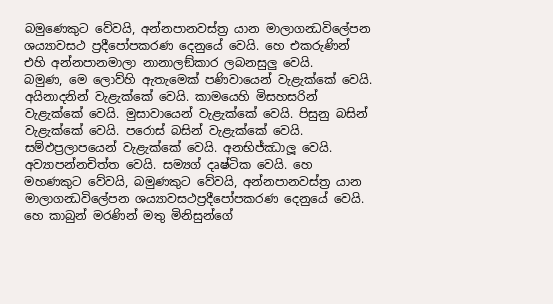බමුණෙකුට වේවයි, අන්නපානවස්ත්‍ර යාන මාලාගන්‍ධවිලේපන ශය්‍යාවසථ ප්‍රදීපෝපකරණ දෙනුයේ වෙයි. හෙ එකරුණින් එහි අන්නපානමාලා නානාලඞ්කාර ලබනසුලු වෙයි.
බමුණ, මෙ ලොව්හි ඇතැමෙක් පණිවායෙන් වැළැක්කේ වෙයි. අයිනාදනින් වැළැක්කේ වෙයි. කාමයෙහි මිසහසරින් වැළැක්කේ වෙයි. මුසාවායෙන් වැළැක්කේ වෙයි. පිසුනු බසින් වැළැක්කේ වෙයි. පරොස් බසින් වැළැක්කේ වෙයි. සම්ඵප්‍රලාපයෙන් වැළැක්කේ වෙයි. අනභිජ්ඣාලූ වෙයි. අව්‍යාපන්නචිත්ත වෙයි. සම්‍යග් දෘෂ්ටික වෙයි. හෙ මහණකුට වේවයි, බමුණකුට වේවයි, අන්නපානවස්ත්‍ර යාන මාලාගන්‍ධවිලේපන ශය්‍යාවසථප්‍රදීපෝපකරණ දෙනුයේ වෙයි. හෙ කාබුන් මරණින් මතු මිනිසුන්ගේ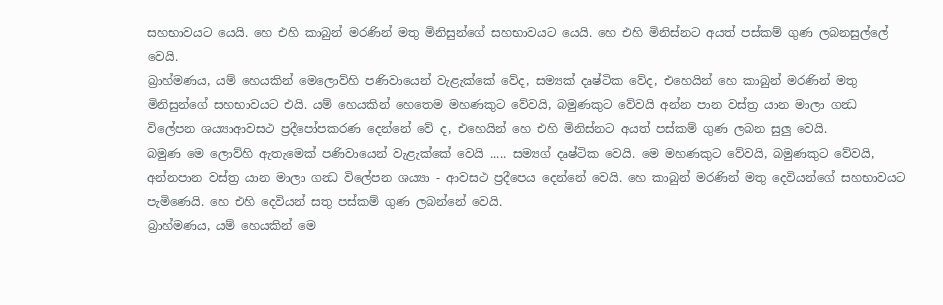සහභාවයට යෙයි. හෙ එහි කාබුන් මරණින් මතු මිනිසුන්ගේ සහභාවයට යෙයි. හෙ එහි මිනිස්නට අයත් පස්කම් ගුණ ලබනසුල්ලේ වෙයි.
බ්‍රාහ්මණය, යම් හෙයකින් මෙලොව්හි පණිවායෙන් වැළැක්කේ වේද, සම්‍යක් දෘෂ්ටික වේද, එහෙයින් හෙ කාබුන් මරණින් මතු මිනිසුන්ගේ සහභාවයට එයි. යම් හෙයකින් හෙතෙම මහණකුට වේවයි, බමුණකුට වේවයි අන්න පාන වස්ත්‍ර යාන මාලා ගන්‍ධ විලේපන ශය්‍යාආවසථ ප්‍රදීපෝපකරණ දෙන්නේ වේ ද, එහෙයින් හෙ එහි මිනිස්නට අයත් පස්කම් ගුණ ලබන සුලු වෙයි.
බමුණ මෙ ලොව්හි ඇතැමෙක් පණිවායෙන් වැළැක්කේ වෙයි ..... සම්‍යග් දෘෂ්ටික වෙයි. මෙ මහණකුට වේවයි, බමුණකුට වේවයි, අන්නපාන වස්ත්‍ර යාන මාලා ගන්‍ධ විලේපන ශය්‍යා - ආවසථ ප්‍රදීපෙය දෙන්නේ වෙයි. හෙ කාබුන් මරණින් මතු දෙවියන්ගේ සහභාවයට පැමිණෙයි. හෙ එහි දෙවියන් සතු පස්කම් ගුණ ලබන්නේ වෙයි.
බ්‍රාහ්මණය, යම් හෙයකින් මෙ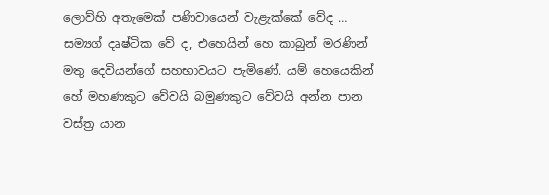ලොව්හි අතැමෙක් පණිවායෙන් වැළැක්කේ වේද … සම්‍යග් දෘෂ්ටික වේ ද, එහෙයින් හෙ කාබුන් මරණින් මතු දෙවියන්ගේ සහභාවයට පැමිණේ. යම් හෙයෙකින් හේ මහණකුට වේවයි බමුණකුට වේවයි අන්න පාන වස්ත්‍ර යාන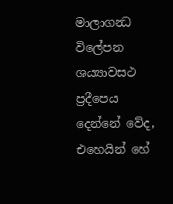මාලාගන්‍ධ විලේපන ශය්‍යාවසථ ප්‍රදීපෙය දෙන්නේ වේද, එහෙයින් හේ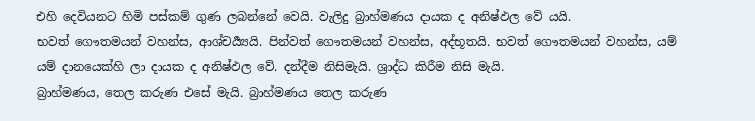එහි දෙවියනට හිමි පස්කම් ගුණ ලබන්නේ වෙයි. වැලිදු බ්‍රාහ්මණය දායක ද අනිෂ්ඵල වේ යයි.
භවත් ගෞතමයන් වහන්ස, ආශ්චර්‍ය්‍යයි. පින්වත් ගෞතමයන් වහන්ස, අද්භූතයි. භවත් ගෞතමයන් වහන්ස, යම් යම් දානයෙක්හි ලා දායක ද අනිෂ්ඵල වේ. දන්දීම නිසිමැයි. ශ්‍රාද්ධ කිරීම නිසි මැයි.
බ්‍රාහ්මණය, තෙල කරුණ එසේ මැයි. බ්‍රාහ්මණය තෙල කරුණ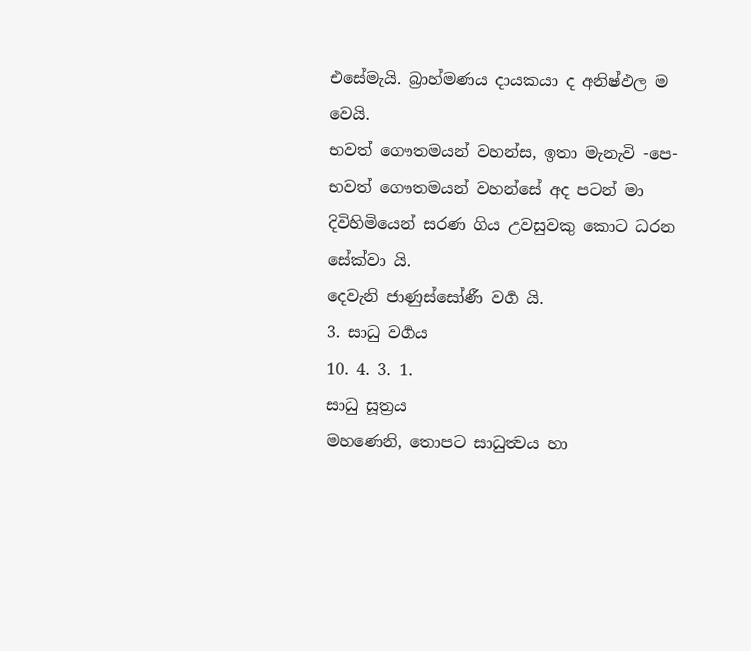එසේමැයි. බ්‍රාහ්මණය දායකයා ද අනිෂ්ඵල ම වෙයි.
භවත් ගෞතමයන් වහන්ස, ඉතා මැනැවි -පෙ- භවත් ගෞතමයන් වහන්සේ අද පටන් මා දිවිහිමියෙන් සරණ ගිය උවසුවකු කොට ධරන සේක්වා යි.
දෙවැනි ජාණුස්සෝණී වර්‍ග යි.
3. සාධු වර්‍ගය
10. 4. 3. 1.
සාධු සූත්‍රය
මහණෙනි, තොපට සාධුත්‍වය හා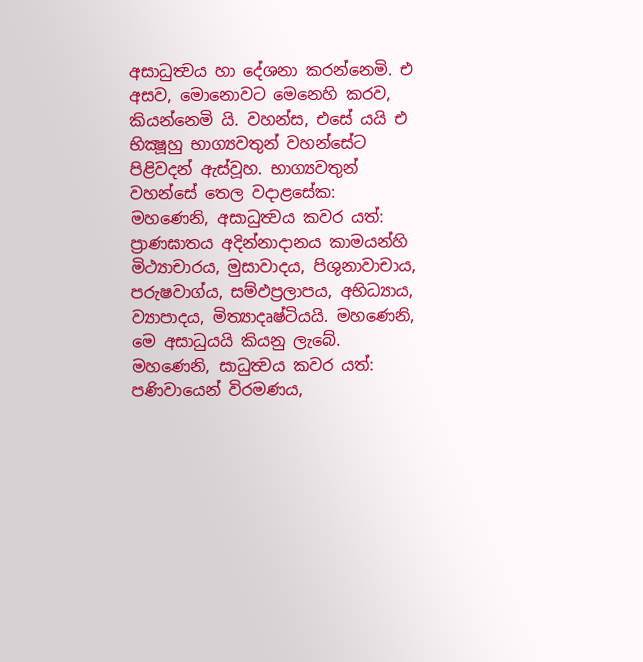අසාධුත්‍වය හා දේශනා කරන්නෙමි. එ අසව, මොනොවට මෙනෙහි කරව, කියන්නෙමි යි. වහන්ස, එසේ යයි එ භික්‍ෂූහු භාග්‍යවතුන් වහන්සේට පිළිවදන් ඇස්වූහ. භාග්‍යවතුන් වහන්සේ තෙල වදාළසේක:
මහණෙනි, අසාධුත්‍වය කවර යත්:
ප්‍රාණඝාතය අදින්නාදානය කාමයන්හි මිථ්‍යාචාරය, මුසාවාදය, පිශුනාවාචාය, පරුෂවාග්ය, සම්ඵප්‍රලාපය, අභිධ්‍යාය, ව්‍යාපාදය, මිත්‍යාදෘෂ්ටියයි. මහණෙනි, මෙ අසාධුයයි කියනු ලැබේ.
මහණෙනි, සාධුත්‍වය කවර යත්:
පණිවායෙන් විරමණය,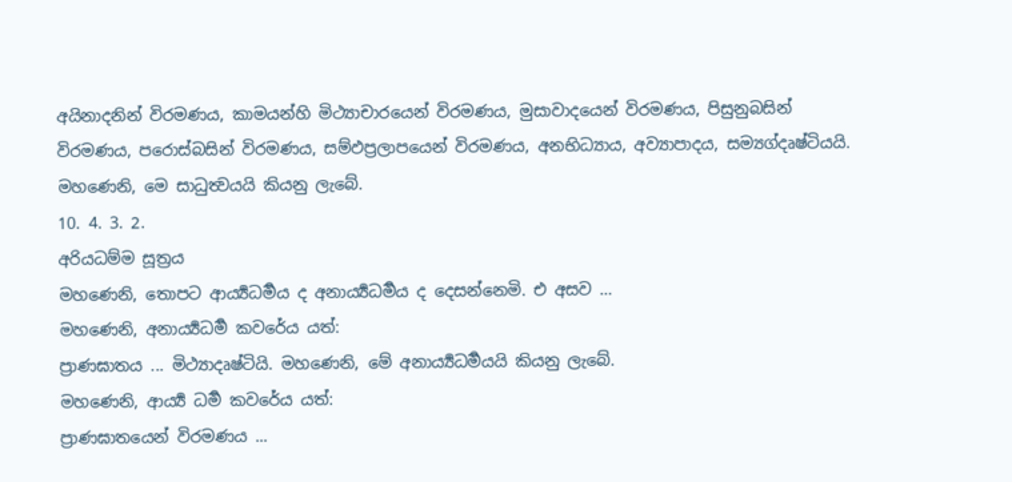අයිනාදනින් විරමණය, කාමයන්හි මිථ්‍යාචාරයෙන් විරමණය, මුසාවාදයෙන් විරමණය, පිසුනුබසින් විරමණය, පරොස්බසින් විරමණය, සම්ඵප්‍රලාපයෙන් විරමණය, අනභිධ්‍යාය, අව්‍යාපාදය, සම්‍යග්දෘෂ්ටියයි.
මහණෙනි, මෙ සාධුත්‍වයයි කියනු ලැබේ.
10. 4. 3. 2.
අරියධම්ම සූත්‍රය
මහණෙනි, තොපට ආර්‍ය්‍යධර්‍මය ද අනාර්‍ය්‍යධර්‍මය ද දෙසන්නෙමි. එ අසව …
මහණෙනි, අනාර්‍ය්‍යධර්‍ම කවරේය යත්:
ප්‍රාණඝාතය ... මිථ්‍යාදෘෂ්ටියි. මහණෙනි, මේ අනාර්‍ය්‍යධර්‍මයයි කියනු ලැබේ.
මහණෙනි, ආර්‍ය්‍ය ධර්‍ම කවරේය යත්:
ප්‍රාණඝාතයෙන් විරමණය ...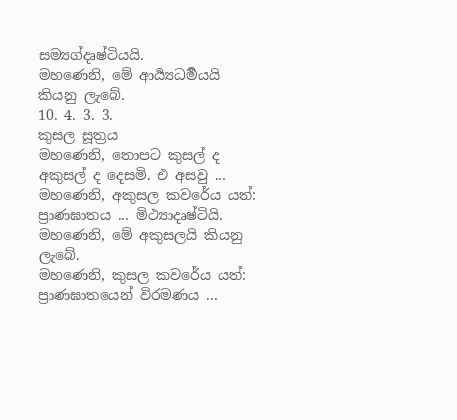සම්‍යග්දෘෂ්ටියයි.
මහණෙනි, මේ ආර්‍ය්‍යධර්‍මයයි කියනු ලැබේ.
10. 4. 3. 3.
කුසල සූත්‍රය
මහණෙනි, තොපට කුසල් ද අකුසල් ද දෙසමි. එ අසවු ...
මහණෙනි, අකුසල කවරේය යත්:
ප්‍රාණඝාතය ... මිථ්‍යාදෘෂ්ටියි. මහණෙනි, මේ අකුසලයි කියනු ලැබේ.
මහණෙනි, කුසල කවරේය යත්:
ප්‍රාණඝාතයෙන් විරමණය ...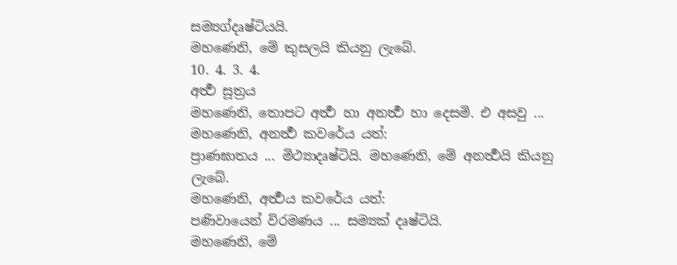සම්‍යග්දෘෂ්ටියයි.
මහණෙනි, මේ කුසලයි කියනු ලැබේ.
10. 4. 3. 4.
අර්‍ත්‍ථ සූත්‍රය
මහණෙනි, තොපට අර්‍ත්‍ථ හා අනර්‍ත්‍ථ හා දෙසමි. එ අසවු ...
මහණෙනි, අනර්‍ත්‍ථ කවරේය යත්:
ප්‍රාණඝාතය ... මිථ්‍යාදෘෂ්ටියි. මහණෙනි, මේ අනර්‍ත්‍ථයි කියනු ලැබේ.
මහණෙනි, අර්‍ත්‍ථය කවරේය යත්:
පණිවායෙන් විරමණය ... සම්‍යක් දෘෂ්ටියි.
මහණෙනි, මේ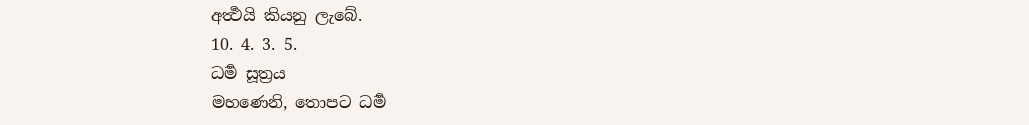අර්‍ත්‍ථයි කියනු ලැබේ.
10. 4. 3. 5.
ධර්‍ම සූත්‍රය
මහණෙනි, තොපට ධර්‍ම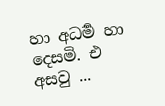හා අධර්‍ම හා දෙසමි. එ අසවු ...